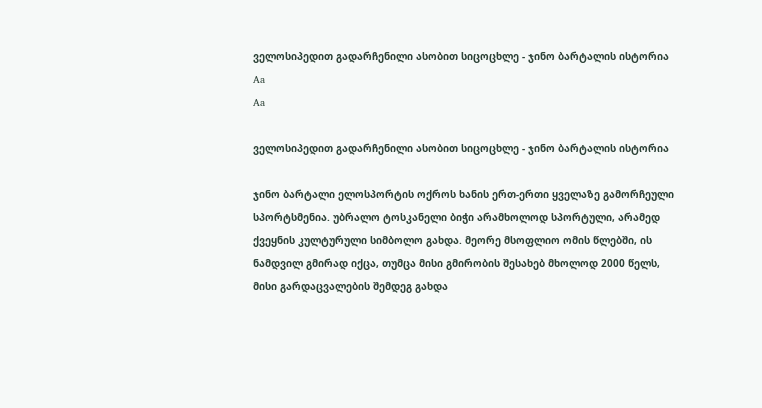ველოსიპედით გადარჩენილი ასობით სიცოცხლე - ჯინო ბარტალის ისტორია
Aa
Aa

ველოსიპედით გადარჩენილი ასობით სიცოცხლე - ჯინო ბარტალის ისტორია

ჯინო ბარტალი ელოსპორტის ოქროს ხანის ერთ-ერთი ყველაზე გამორჩეული სპორტსმენია. უბრალო ტოსკანელი ბიჭი არამხოლოდ სპორტული, არამედ ქვეყნის კულტურული სიმბოლო გახდა. მეორე მსოფლიო ომის წლებში, ის ნამდვილ გმირად იქცა, თუმცა მისი გმირობის შესახებ მხოლოდ 2000 წელს, მისი გარდაცვალების შემდეგ გახდა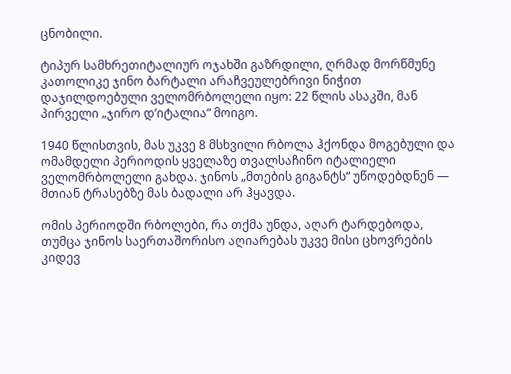ცნობილი.

ტიპურ სამხრეთიტალიურ ოჯახში გაზრდილი, ღრმად მორწმუნე კათოლიკე ჯინო ბარტალი არაჩვეულებრივი ნიჭით დაჯილდოებული ველომრბოლელი იყო: 22 წლის ასაკში, მან პირველი „ჯირო დ’იტალია“ მოიგო.

1940 წლისთვის, მას უკვე 8 მსხვილი რბოლა ჰქონდა მოგებული და ომამდელი პერიოდის ყველაზე თვალსაჩინო იტალიელი ველომრბოლელი გახდა. ჯინოს „მთების გიგანტს“ უწოდებდნენ — მთიან ტრასებზე მას ბადალი არ ჰყავდა.

ომის პერიოდში რბოლები, რა თქმა უნდა, აღარ ტარდებოდა, თუმცა ჯინოს საერთაშორისო აღიარებას უკვე მისი ცხოვრების კიდევ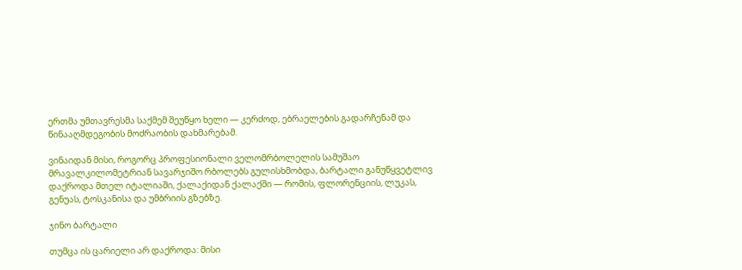ერთმა უმთავრესმა საქმემ შეუწყო ხელი — კერძოდ, ებრაელების გადარჩენამ და წინააღმდეგობის მოძრაობის დახმარებამ.

ვინაიდან მისი, როგორც პროფესიონალი ველომრბოლელის სამუშაო მრავალკილომეტრიან სავარჯიშო რბოლებს გულისხმობდა, ბარტალი განუწყვეტლივ დაქროდა მთელ იტალიაში, ქალაქიდან ქალაქში — რომის, ფლორენციის, ლუკას, გენუას, ტოსკანისა და უმბრიის გზებზე.

ჯინო ბარტალი

თუმცა ის ცარიელი არ დაქროდა: მისი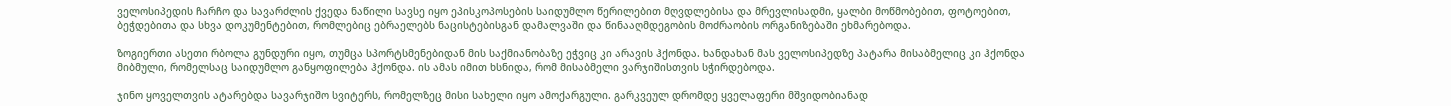ველოსიპედის ჩარჩო და სავარძლის ქვედა ნაწილი სავსე იყო ეპისკოპოსების საიდუმლო წერილებით მღვდლებისა და მრევლისადმი, ყალბი მოწმობებით, ფოტოებით, ბეჭდებითა და სხვა დოკუმენტებით, რომლებიც ებრაელებს ნაცისტებისგან დამალვაში და წინააღმდეგობის მოძრაობის ორგანიზებაში ეხმარებოდა.

ზოგიერთი ასეთი რბოლა გუნდური იყო, თუმცა სპორტსმენებიდან მის საქმიანობაზე ეჭვიც კი არავის ჰქონდა. ხანდახან მას ველოსიპედზე პატარა მისაბმელიც კი ჰქონდა მიბმული, რომელსაც საიდუმლო განყოფილება ჰქონდა. ის ამას იმით ხსნიდა, რომ მისაბმელი ვარჯიშისთვის სჭირდებოდა.

ჯინო ყოველთვის ატარებდა სავარჯიშო სვიტერს, რომელზეც მისი სახელი იყო ამოქარგული. გარკვეულ დრომდე ყველაფერი მშვიდობიანად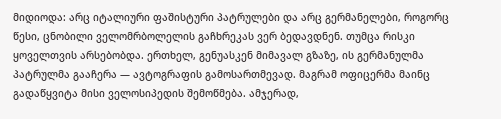მიდიოდა: არც იტალიური ფაშისტური პატრულები და არც გერმანელები, როგორც წესი, ცნობილი ველომრბოლელის გაჩხრეკას ვერ ბედავდნენ. თუმცა რისკი ყოველთვის არსებობდა. ერთხელ, გენუასკენ მიმავალ გზაზე, ის გერმანულმა პატრულმა გააჩერა — ავტოგრაფის გამოსართმევად. მაგრამ ოფიცერმა მაინც გადაწყვიტა მისი ველოსიპედის შემოწმება. ამჯერად,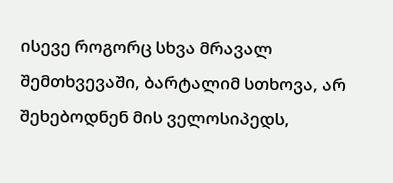ისევე როგორც სხვა მრავალ შემთხვევაში, ბარტალიმ სთხოვა, არ შეხებოდნენ მის ველოსიპედს,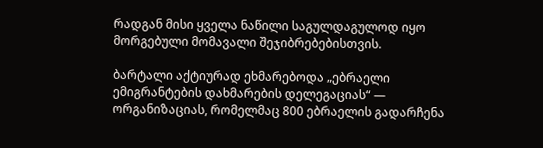რადგან მისი ყველა ნაწილი საგულდაგულოდ იყო მორგებული მომავალი შეჯიბრებებისთვის.

ბარტალი აქტიურად ეხმარებოდა „ებრაელი ემიგრანტების დახმარების დელეგაციას“ — ორგანიზაციას, რომელმაც 800 ებრაელის გადარჩენა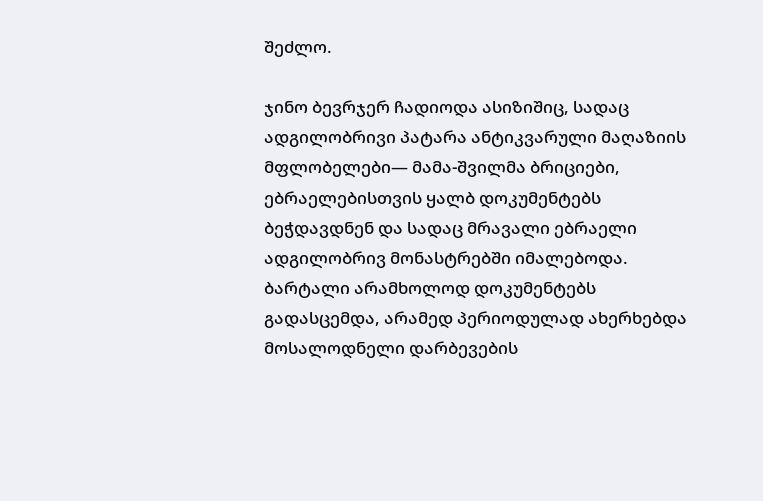შეძლო.

ჯინო ბევრჯერ ჩადიოდა ასიზიშიც, სადაც ადგილობრივი პატარა ანტიკვარული მაღაზიის მფლობელები— მამა-შვილმა ბრიციები, ებრაელებისთვის ყალბ დოკუმენტებს ბეჭდავდნენ და სადაც მრავალი ებრაელი ადგილობრივ მონასტრებში იმალებოდა. ბარტალი არამხოლოდ დოკუმენტებს გადასცემდა, არამედ პერიოდულად ახერხებდა მოსალოდნელი დარბევების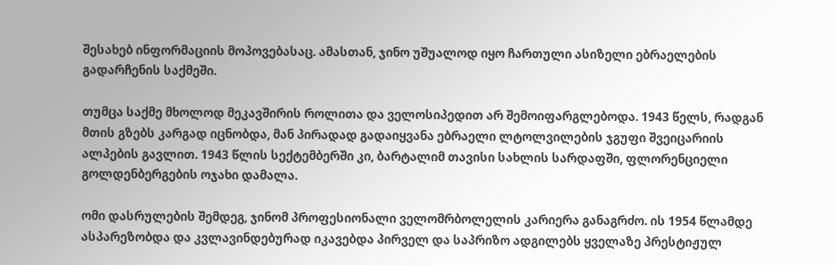შესახებ ინფორმაციის მოპოვებასაც. ამასთან, ჯინო უშუალოდ იყო ჩართული ასიზელი ებრაელების გადარჩენის საქმეში.

თუმცა საქმე მხოლოდ მეკავშირის როლითა და ველოსიპედით არ შემოიფარგლებოდა. 1943 წელს, რადგან მთის გზებს კარგად იცნობდა, მან პირადად გადაიყვანა ებრაელი ლტოლვილების ჯგუფი შვეიცარიის ალპების გავლით. 1943 წლის სექტემბერში კი, ბარტალიმ თავისი სახლის სარდაფში, ფლორენციელი გოლდენბერგების ოჯახი დამალა.

ომი დასრულების შემდეგ, ჯინომ პროფესიონალი ველომრბოლელის კარიერა განაგრძო. ის 1954 წლამდე ასპარეზობდა და კვლავინდებურად იკავებდა პირველ და საპრიზო ადგილებს ყველაზე პრესტიჟულ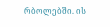რბოლებში. ის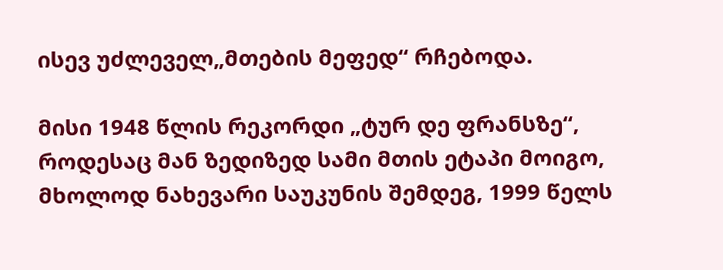ისევ უძლეველ„მთების მეფედ“ რჩებოდა.

მისი 1948 წლის რეკორდი „ტურ დე ფრანსზე“, როდესაც მან ზედიზედ სამი მთის ეტაპი მოიგო, მხოლოდ ნახევარი საუკუნის შემდეგ, 1999 წელს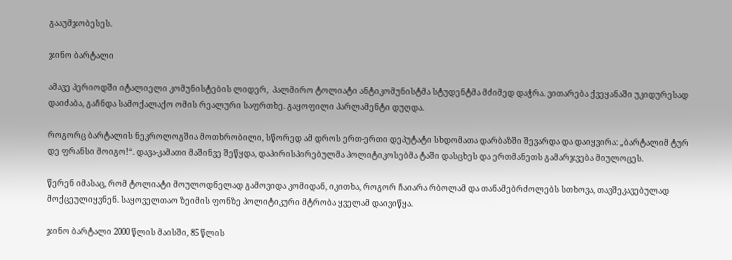გააუმჯობესეს.

ჯინო ბარტალი

ამავე პერიოდში იტალიელი კომუნისტების ლიდერ,  პალმირო ტოლიატი ანტიკომუნისტმა სტუდენტმა მძიმედ დაჭრა. ვითარება ქვეყანაში უკიდურესად დაიძაბა, გაჩნდა სამოქალაქო ომის რეალური საფრთხე. გაყოფილი პარლამენტი დუღდა.

როგორც ბარტალის ნეკროლოგშია მოთხრობილი, სწორედ ამ დროს ერთ-ერთი დეპუტატი სხდომათა დარბაზში შევარდა და დაიყვირა: „ბარტალიმ ტურ დე ფრანსი მოიგო!“. დავა-კამათი მაშინვე შეწყდა, დაპირისპირებულმა პოლიტიკოსებმა ტაში დასცხეს და ერთმანეთს გამარჯვება მიულოცეს.

წერენ იმასაც, რომ ტოლიატი მოულოდნელად გამოვიდა კომიდან, იკითხა, როგორ ჩაიარა რბოლამ და თანამებრძოლებს სთხოვა, თავშეკავებულად მოქცეულიყვნენ. საყოველთაო ზეიმის ფონზე პოლიტიკური მტრობა ყველამ დაივიწყა.

ჯინო ბარტალი 2000 წლის მაისში, 85 წლის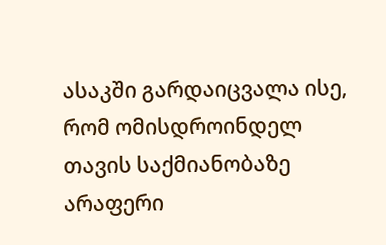ასაკში გარდაიცვალა ისე, რომ ომისდროინდელ თავის საქმიანობაზე არაფერი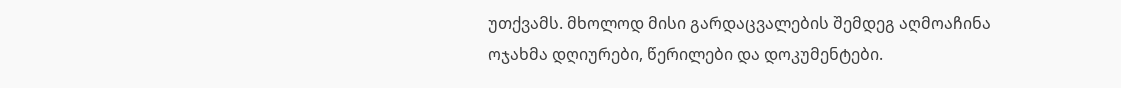უთქვამს. მხოლოდ მისი გარდაცვალების შემდეგ აღმოაჩინა ოჯახმა დღიურები, წერილები და დოკუმენტები.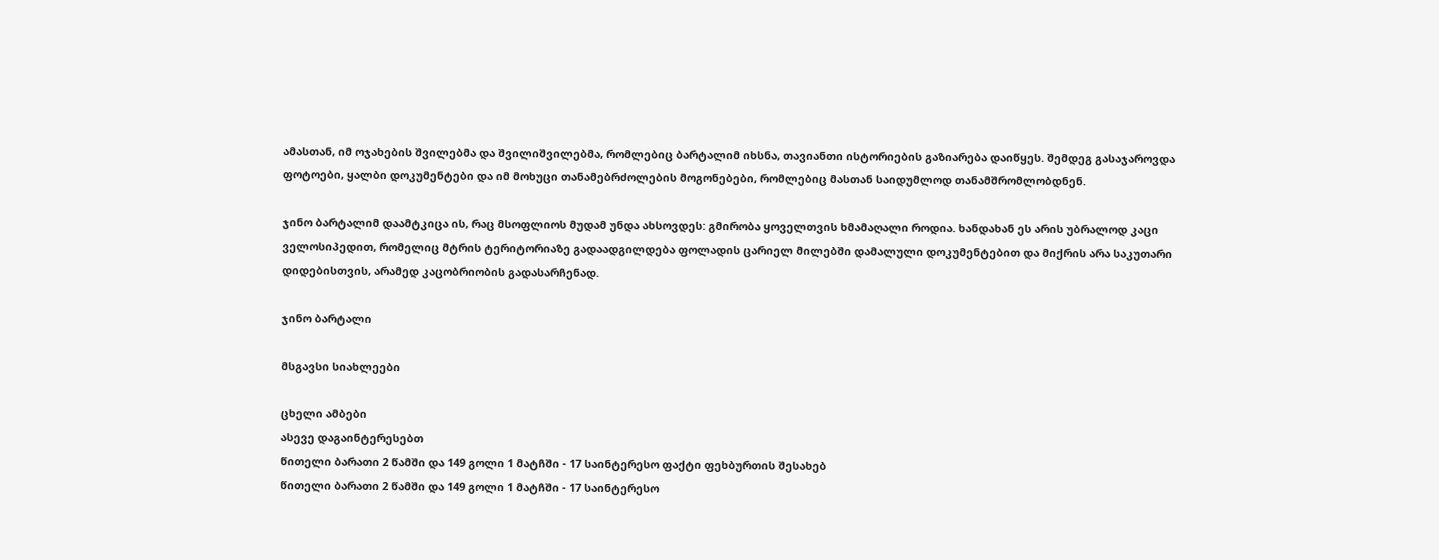ამასთან, იმ ოჯახების შვილებმა და შვილიშვილებმა, რომლებიც ბარტალიმ იხსნა, თავიანთი ისტორიების გაზიარება დაიწყეს. შემდეგ გასაჯაროვდა ფოტოები, ყალბი დოკუმენტები და იმ მოხუცი თანამებრძოლების მოგონებები, რომლებიც მასთან საიდუმლოდ თანამშრომლობდნენ.

ჯინო ბარტალიმ დაამტკიცა ის, რაც მსოფლიოს მუდამ უნდა ახსოვდეს: გმირობა ყოველთვის ხმამაღალი როდია. ხანდახან ეს არის უბრალოდ კაცი ველოსიპედით, რომელიც მტრის ტერიტორიაზე გადაადგილდება ფოლადის ცარიელ მილებში დამალული დოკუმენტებით და მიქრის არა საკუთარი დიდებისთვის, არამედ კაცობრიობის გადასარჩენად.

ჯინო ბარტალი

მსგავსი სიახლეები

ცხელი ამბები
ასევე დაგაინტერესებთ
წითელი ბარათი 2 წამში და 149 გოლი 1 მატჩში - 17 საინტერესო ფაქტი ფეხბურთის შესახებ
წითელი ბარათი 2 წამში და 149 გოლი 1 მატჩში - 17 საინტერესო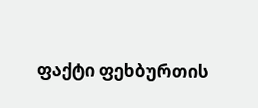ფაქტი ფეხბურთის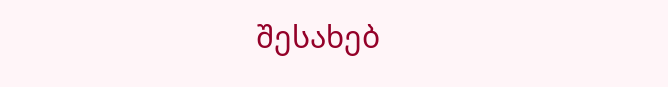შესახებ